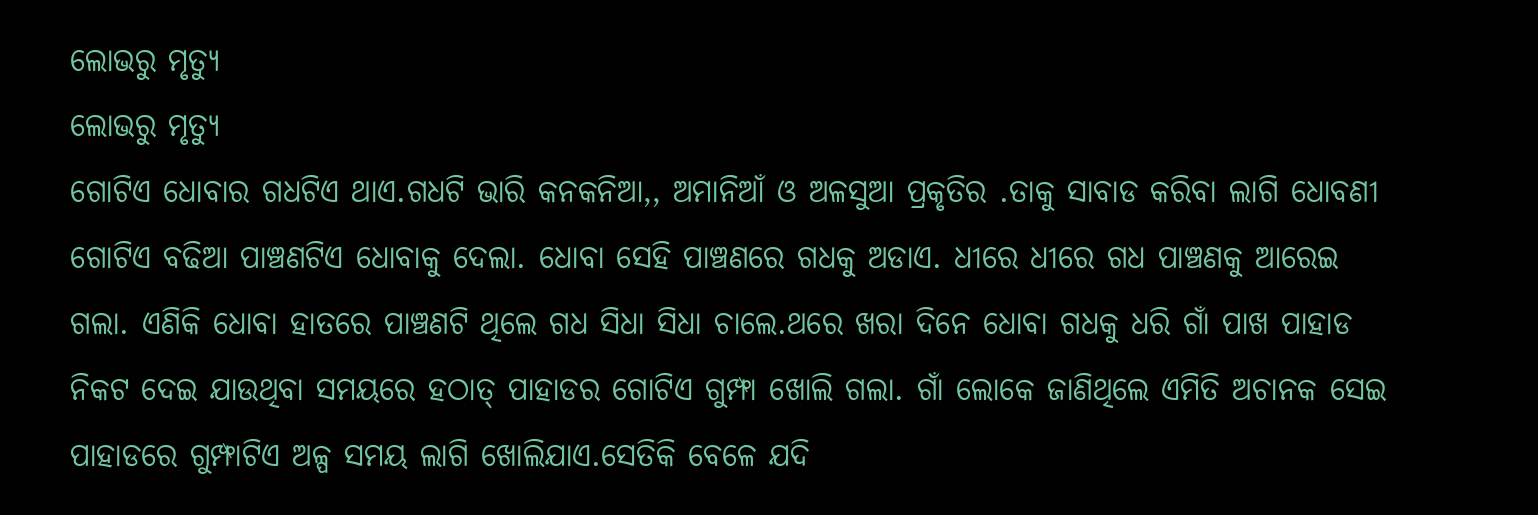ଲୋଭରୁ ମୃତ୍ୟୁ
ଲୋଭରୁ ମୃତ୍ୟୁ
ଗୋଟିଏ ଧୋବାର ଗଧଟିଏ ଥାଏ.ଗଧଟି ଭାରି କନକନିଆ,, ଅମାନିଆଁ ଓ ଅଳସୁଆ ପ୍ରକୃତିର .ତାକୁ ସାବାଡ କରିବା ଲାଗି ଧୋବଣୀ ଗୋଟିଏ ବଢିଆ ପାଞ୍ଚଣଟିଏ ଧୋବାକୁ ଦେଲା. ଧୋବା ସେହି ପାଞ୍ଚଣରେ ଗଧକୁ ଅଡାଏ. ଧୀରେ ଧୀରେ ଗଧ ପାଞ୍ଚଣକୁ ଆରେଇ ଗଲା. ଏଣିକି ଧୋବା ହାତରେ ପାଞ୍ଚଣଟି ଥିଲେ ଗଧ ସିଧା ସିଧା ଚାଲେ.ଥରେ ଖରା ଦିନେ ଧୋବା ଗଧକୁ ଧରି ଗାଁ ପାଖ ପାହାଡ ନିକଟ ଦେଇ ଯାଉଥିବା ସମୟରେ ହଠାତ୍ ପାହାଡର ଗୋଟିଏ ଗୁମ୍ଫା ଖୋଲି ଗଲା. ଗାଁ ଲୋକେ ଜାଣିଥିଲେ ଏମିତି ଅଚାନକ ସେଇ ପାହାଡରେ ଗୁମ୍ଫାଟିଏ ଅଳ୍ପ ସମୟ ଲାଗି ଖୋଲିଯାଏ.ସେତିକି ବେଳେ ଯଦି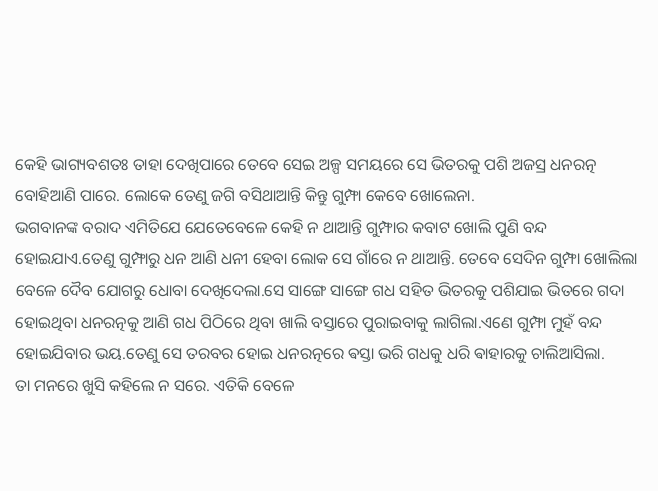କେହି ଭାଗ୍ୟବଶତଃ ତାହା ଦେଖିପାରେ ତେବେ ସେଇ ଅଳ୍ପ ସମୟରେ ସେ ଭିତରକୁ ପଶି ଅଜସ୍ର ଧନରତ୍ନ ବୋହିଆଣି ପାରେ. ଲୋକେ ତେଣୁ ଜଗି ବସିଥାଆନ୍ତି କିନ୍ତୁ ଗୁମ୍ଫା କେବେ ଖୋଲେନା.
ଭଗବାନଙ୍କ ବରାଦ ଏମିତିଯେ ଯେତେବେଳେ କେହି ନ ଥାଆନ୍ତି ଗୁମ୍ଫାର କବାଟ ଖୋଲି ପୁଣି ବନ୍ଦ ହୋଇଯାଏ.ତେଣୁ ଗୁମ୍ଫାରୁ ଧନ ଆଣି ଧନୀ ହେବା ଲୋକ ସେ ଗାଁରେ ନ ଥାଆନ୍ତି. ତେବେ ସେଦିନ ଗୁମ୍ଫା ଖୋଲିଲା ବେଳେ ଦୈବ ଯୋଗରୁ ଧୋବା ଦେଖିଦେଲା.ସେ ସାଙ୍ଗେ ସାଙ୍ଗେ ଗଧ ସହିତ ଭିତରକୁ ପଶିଯାଇ ଭିତରେ ଗଦା ହୋଇଥିବା ଧନରତ୍ନକୁ ଆଣି ଗଧ ପିଠିରେ ଥିବା ଖାଲି ବସ୍ତାରେ ପୁରାଇବାକୁ ଲାଗିଲା.ଏଣେ ଗୁମ୍ଫା ମୁହଁ ବନ୍ଦ ହୋଇଯିବାର ଭୟ.ତେଣୁ ସେ ତରବର ହୋଇ ଧନରତ୍ନରେ ଵସ୍ତା ଭରି ଗଧକୁ ଧରି ଵାହାରକୁ ଚାଲିଆସିଲା.
ତା ମନରେ ଖୁସି କହିଲେ ନ ସରେ. ଏତିକି ବେଳେ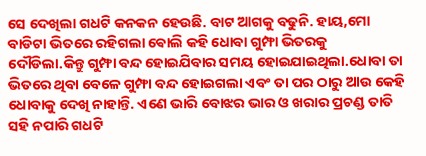ସେ ଦେଖିଲା ଗଧଟି କନକନ ହେଉଛି. ବାଟ ଆଗକୁ ବଢୁନି. ହାୟ,ମୋ ବାଡିଟା ଭିତରେ ରହିଗଲା ଵୋଲି କହି ଧୋବା ଗୁମ୍ଫା ଭିତରକୁ ଦୌଡିଲା.କିନ୍ତୁ ଗୁମ୍ଫା ବନ୍ଦ ହୋଇଯିବାର ସମୟ ହୋଇଯାଇଥିଲା.ଧୋବା ତା ଭିତରେ ଥିବା ବେଳେ ଗୁମ୍ଫା ବନ୍ଦ ହୋଇଗଲା ଏବଂ ତା ପର ଠାରୁ ଆଉ କେହି ଧୋବାକୁ ଦେଖି ନାହାନ୍ତି. ଏଣେ ଭାରି ବୋଝର ଭାର ଓ ଖରାର ପ୍ରଚଣ୍ଡ ତାତି ସହି ନପାରି ଗଧଟି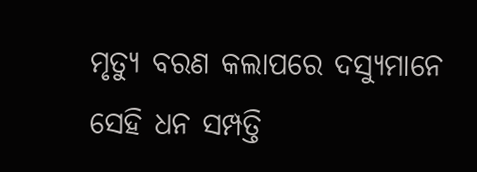ମୃତ୍ୟୁ ବରଣ କଲାପରେ ଦସ୍ୟୁମାନେ ସେହି ଧନ ସମ୍ପତ୍ତି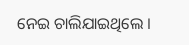ନେଇ ଚାଲିଯାଇଥିଲେ ।